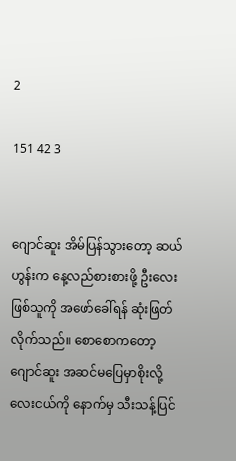2

151 42 3


ဂျောင်ဆူး အိမ်ပြန်သွားတော့ ဆယ်ဟွန်းက နေ့လည်စားစားဖို့ ဦးလေးဖြစ်သူကို အဖော်ခေါ်ရန် ဆုံးဖြတ်လိုက်သည်။ စောစောကတော့ ဂျောင်ဆူး အဆင်မပြေမှာစိုးလို့ လေးငယ်ကို နောက်မှ သီးသန့်ပြင်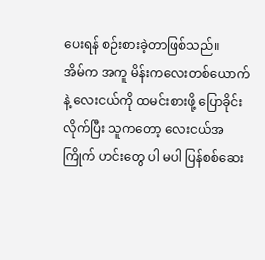ပေးရန် စဉ်းစားခဲ့တာဖြစ်သည်။
အိမ်က အကူ မိန်းကလေးတစ်ယောက်နဲ့ လေးငယ်ကို ထမင်းစားဖို့ ပြောခိုင်းလိုက်ပြီး သူကတော့ လေးငယ်အကြိုက် ဟင်းတွေ ပါ မပါ ပြန်စစ်ဆေး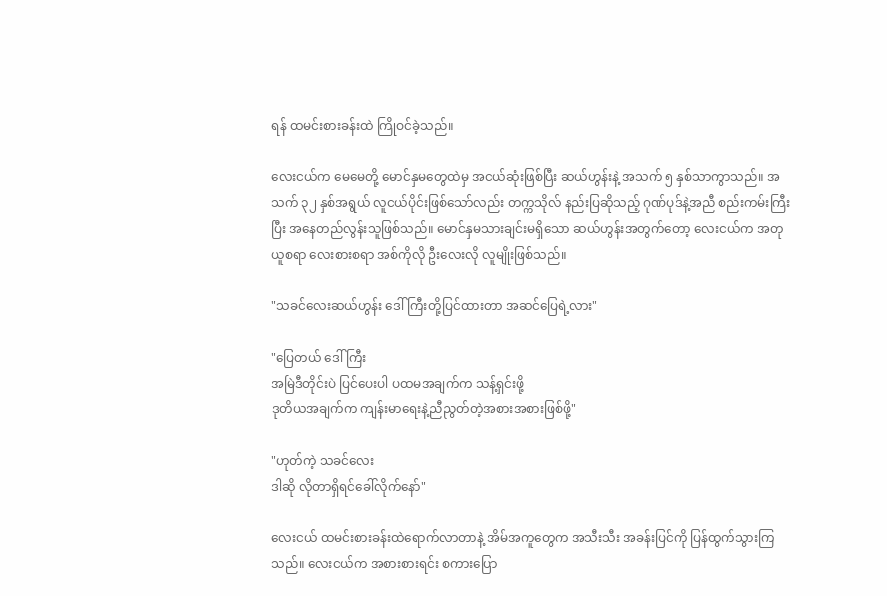ရန် ထမင်းစားခန်းထဲ ကြိုဝင်ခဲ့သည်။

လေးငယ်က မေမေတို့ မောင်နှမတွေထဲမှ အငယ်ဆုံးဖြစ်ပြီး ဆယ်ဟွန်းနဲ့ အသက် ၅ နှစ်သာကွာသည်။ အသက် ၃၂ နှစ်အရွယ် လူငယ်ပိုင်းဖြစ်သော်လည်း တက္ကသိုလ် နည်းပြဆိုသည့် ဂုဏ်ပုဒ်နဲ့အညီ စည်းကမ်းကြီးပြီး အနေတည်လွန်းသူဖြစ်သည်။ မောင်နှမသားချင်းမရှိသော ဆယ်ဟွန်းအတွက်တော့ လေးငယ်က အတုယူစရာ လေးစားစရာ အစ်ကိုလို ဦးလေးလို လူမျိုးဖြစ်သည်။

"သခင်လေးဆယ်ဟွန်း ဒေါ်ကြီးတို့ပြင်ထားတာ အဆင်ပြေရဲ့လား"

"ပြေတယ် ဒေါ်ကြီး
အမြဲဒီတိုင်းပဲ ပြင်ပေးပါ ပထမအချက်က သန့်ရှင်းဖို့
ဒုတိယအချက်က ကျန်းမာရေးနဲ့ညီညွတ်တဲ့အစားအစားဖြစ်ဖို့"

"ဟုတ်ကဲ့ သခင်လေး
ဒါဆို လိုတာရှိရင်ခေါ်လိုက်နော်"

လေးငယ် ထမင်းစားခန်းထဲရောက်လာတာနဲ့ အိမ်အကူတွေက အသီးသီး အခန်းပြင်ကို ပြန်ထွက်သွားကြသည်။ လေးငယ်က အစားစားရင်း စကားပြော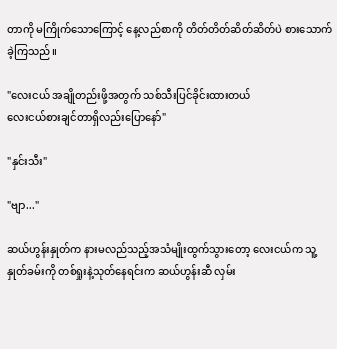တာကို မကြိုက်သောကြောင့် နေ့လည်စာကို တိတ်တိတ်ဆိတ်ဆိတ်ပဲ စားသောက်ခဲ့ကြသည်။

"လေးငယ် အချိုတည်းဖို့အတွက် သစ်သီးပြင်ခိုင်းထားတယ်
လေးငယ်စားချင်တာရှိလည်းပြောနော်"

"နှင်းသီး"

"ဗျာ..."

ဆယ်ဟွန်းနှုတ်က နားမလည်သည့်အသံမျိုးထွက်သွားတော့ လေးငယ်က သူ့နှုတ်ခမ်းကို တစ်ရှုးနဲ့သုတ်နေရင်းက ဆယ်ဟွန်းဆီ လှမ်း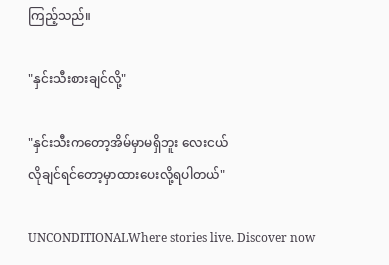ကြည့်သည်။

"နှင်းသီးစားချင်လို့"

"နှင်းသီးကတော့အိမ်မှာမရှိဘူး လေးငယ်
လိုချင်ရင်တော့မှာထားပေးလို့ရပါတယ်"

UNCONDITIONALWhere stories live. Discover now